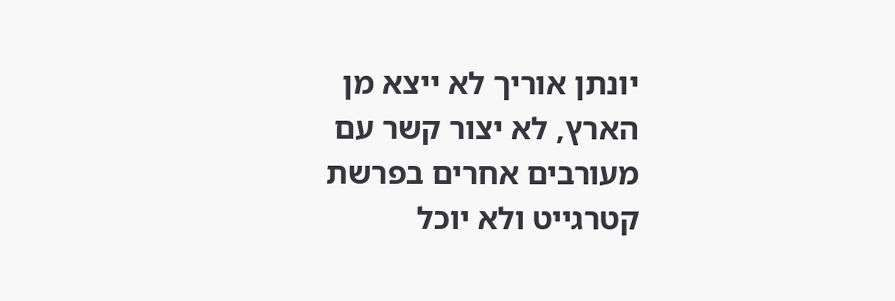יונתן אוריך לא ייצא מן הארץ, לא יצור קשר עם מעורבים אחרים בפרשת קטרגייט ולא יוכל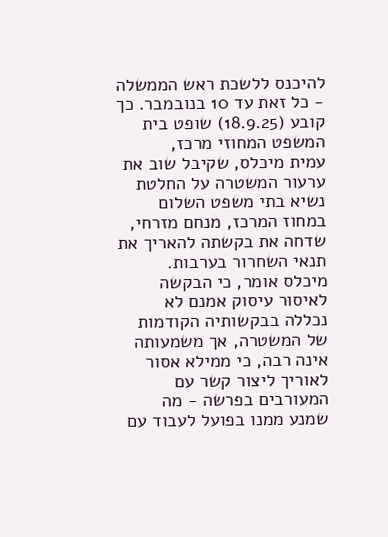להיכנס ללשכת ראש הממשלה - כל זאת עד 10 בנובמבר. כך קובע (18.9.25) שופט בית המשפט המחוזי מרכז,
עמית מיכלס, שקיבל שוב את ערעור המשטרה על החלטת נשיא בתי משפט השלום במחוז המרכז, מנחם מזרחי, שדחה את בקשתה להאריך את תנאי השחרור בערבות.
מיכלס אומר, כי הבקשה לאיסור עיסוק אמנם לא נכללה בבקשותיה הקודמות של המשטרה, אך משמעותה אינה רבה, כי ממילא אסור לאוריך ליצור קשר עם המעורבים בפרשה - מה שמנע ממנו בפועל לעבוד עם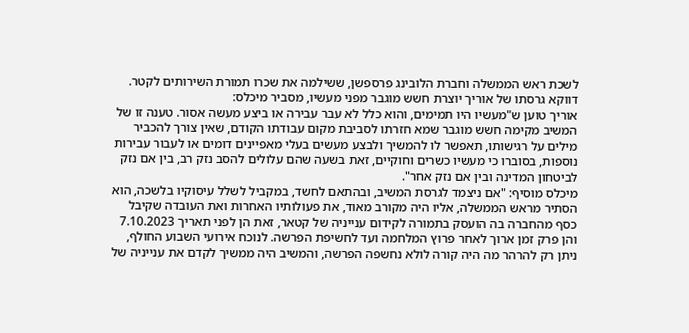לשכת ראש הממשלה וחברת הלובינג פרספשן, ששילמה את שכרו תמורת השירותים לקטר. דווקא גרסתו של אוריך יוצרת חשש מוגבר מפני מעשיו, מסביר מיכלס:
אוריך טוען ש"מעשיו היו תמימים, והוא כלל לא עבר עבירה או ביצע מעשה אסור. טענה זו של המשיב מקימה חשש מוגבר שמא חזרתו לסביבת מקום עבודתו הקודם, שאין צורך להכביר מילים על רגישותו, תאפשר לו להמשיך ולבצע מעשים בעלי מאפיינים דומים או לעבור עבירות נוספות, בסוברו כי מעשיו כשרים וחוקיים, זאת בשעה שהם עלולים להסב נזק רב, בין אם נזק לביטחון המדינה ובין אם נזק אחר".
מיכלס מוסיף: "אם ניצמד לגרסת המשיב, ובהתאם לחשד, במקביל לשלל עיסוקיו בלשכה, הוא הסתיר מראש הממשלה, אליו היה מקורב מאוד, את פעולותיו האחרות ואת העובדה שקיבל כסף מהחברה בה הועסק בתמורה לקידום ענייניה של קטאר, זאת הן לפני תאריך 7.10.2023 והן פרק זמן ארוך לאחר פרוץ המלחמה ועד לחשיפת הפרשה. לנוכח אירועי השבוע החולף, ניתן רק להרהר מה היה קורה לולא נחשפה הפרשה, והמשיב היה ממשיך לקדם את ענייניה של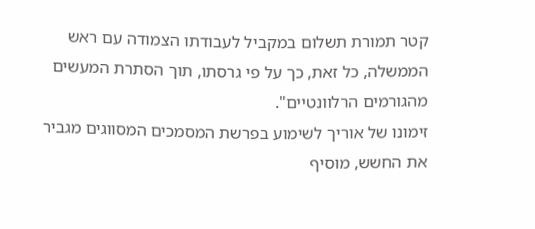קטר תמורת תשלום במקביל לעבודתו הצמודה עם ראש הממשלה, כל זאת, כך על פי גרסתו, תוך הסתרת המעשים מהגורמים הרלוונטיים".
זימונו של אוריך לשימוע בפרשת המסמכים המסווגים מגביר את החשש, מוסיף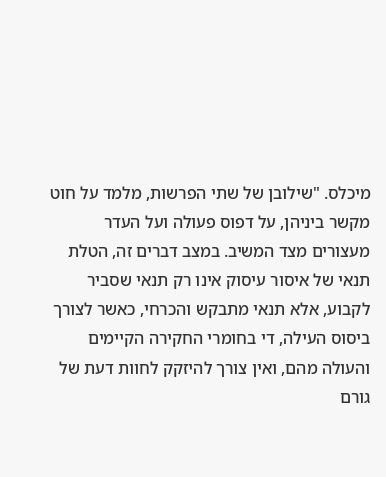מיכלס. "שילובן של שתי הפרשות, מלמד על חוט מקשר ביניהן, על דפוס פעולה ועל העדר מעצורים מצד המשיב. במצב דברים זה, הטלת תנאי של איסור עיסוק אינו רק תנאי שסביר לקבוע, אלא תנאי מתבקש והכרחי, כאשר לצורך ביסוס העילה, די בחומרי החקירה הקיימים והעולה מהם, ואין צורך להיזקק לחוות דעת של גורם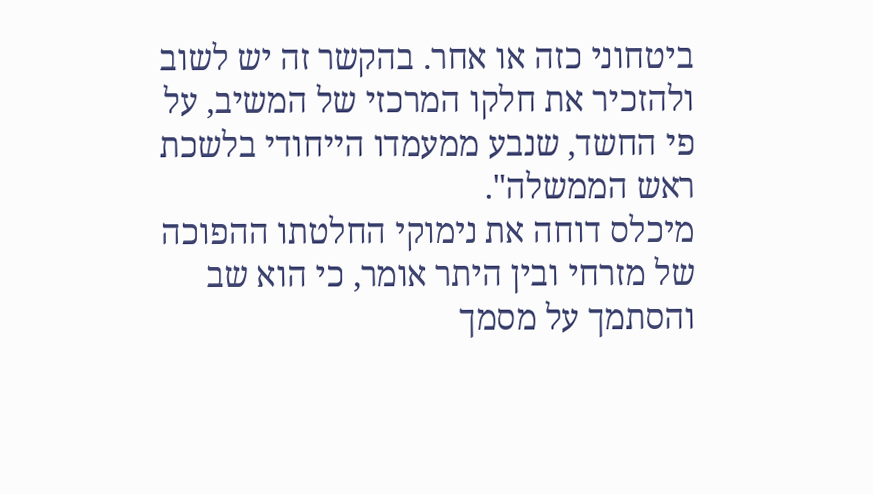ביטחוני כזה או אחר. בהקשר זה יש לשוב ולהזכיר את חלקו המרכזי של המשיב, על פי החשד, שנבע ממעמדו הייחודי בלשכת ראש הממשלה".
מיכלס דוחה את נימוקי החלטתו ההפוכה של מזרחי ובין היתר אומר, כי הוא שב והסתמך על מסמך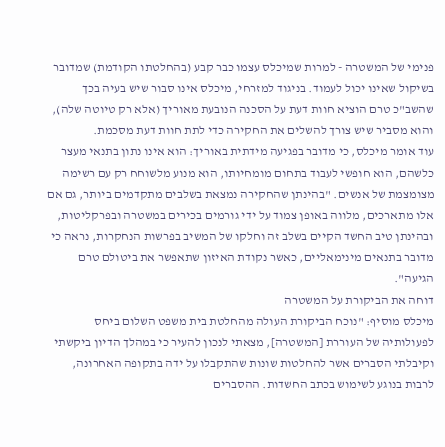פנימי של המשטרה - למרות שמיכלס עצמו כבר קבע (בהחלטתו הקודמת) שמדובר בשיקול שאינו יכול לעמוד. בניגוד למזרחי, מיכלס אינו סבור שיש בעיה בכך שהשב"כ טרם הוציא חוות דעת על הסכנה הנובעת מאוריך (אלא רק טיוטה שלה), והוא מסביר שיש צורך להשלים את החקירה כדי לתת חוות דעת מסכמת.
עוד אומר מיכלס, כי מדובר בפגיעה מידתית באוריך: הוא אינו נתון בתנאי מעצר כלשהם, הוא חופשי לעבוד בתחום מומחיותו, הוא מנוע מלשוחח רק עם רשימה מצומצמת של אנשים. "בהינתן שהחקירה נמצאת בשלבים מתקדמים ביותר, גם אם אלו מתארכים, מלווה באופן צמוד על ידי גורמים בכירים במשטרה ובפרקליטות, ובהינתן טיב החשד הקיים בשלב זה וחלקו של המשיב בפרשות הנחקרות, נראה כי מדובר בתנאים מינימאליים, כאשר נקודת האיזון שתאפשר את ביטולם טרם הגיעה".
דוחה את הביקורת על המשטרה
מיכלס מוסיף: "נוכח הביקורת העולה מהחלטת בית משפט השלום ביחס לפעולותיה של העוררת [המשטרה], מצאתי לנכון להעיר כי במהלך הדיון ביקשתי וקיבלתי הסברים אשר להחלטות שונות שהתקבלו על ידה בתקופה האחרונה, לרבות בנוגע לשימוש בכתב החשדות. ההסברים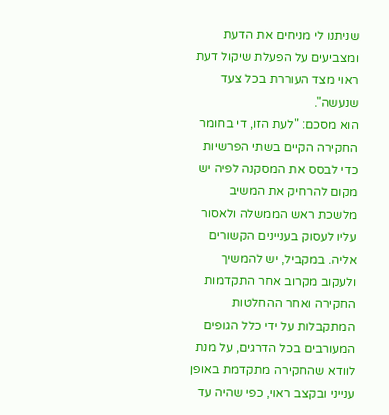שניתנו לי מניחים את הדעת ומצביעים על הפעלת שיקול דעת ראוי מצד העוררת בכל צעד שנעשה".
הוא מסכם: "לעת הזו, די בחומר החקירה הקיים בשתי הפרשיות כדי לבסס את המסקנה לפיה יש מקום להרחיק את המשיב מלשכת ראש הממשלה ולאסור עליו לעסוק בעניינים הקשורים אליה. במקביל, יש להמשיך ולעקוב מקרוב אחר התקדמות החקירה ואחר ההחלטות המתקבלות על ידי כלל הגופים המעורבים בכל הדרגים, על מנת לוודא שהחקירה מתקדמת באופן ענייני ובקצב ראוי, כפי שהיה עד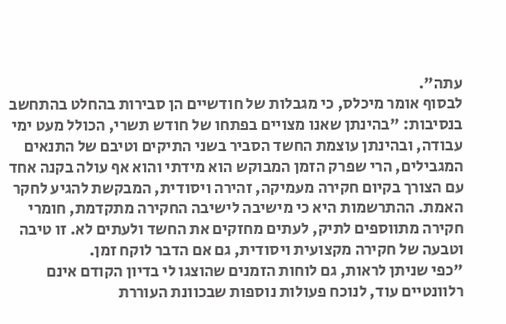עתה".
לבסוף אומר מיכלס, כי מגבלות של חודשיים הן סבירות בהחלט בהתחשב בנסיבות: "בהינתן שאנו מצויים בפתחו של חודש תשרי, הכולל מעט ימי עבודה, ובהינתן עוצמת החשד הסביר בשני התיקים וטיבם של התנאים המגבילים, הרי שפרק הזמן המבוקש הוא מידתי והוא אף עולה בקנה אחד עם הצורך בקיום חקירה מעמיקה, זהירה ויסודית, המבקשת להגיע לחקר האמת. ההתרשמות היא כי מישיבה לישיבה החקירה מתקדמת, חומרי חקירה מתווספים לתיק, לעתים מחזקים את החשד ולעתים לא. זו טיבה וטבעה של חקירה מקצועית ויסודית, גם אם הדבר לוקח זמן.
"כפי שניתן לראות, גם לוחות הזמנים שהוצגו לי בדיון הקודם אינם רלוונטיים עוד, לנוכח פעולות נוספות שבכוונת העוררת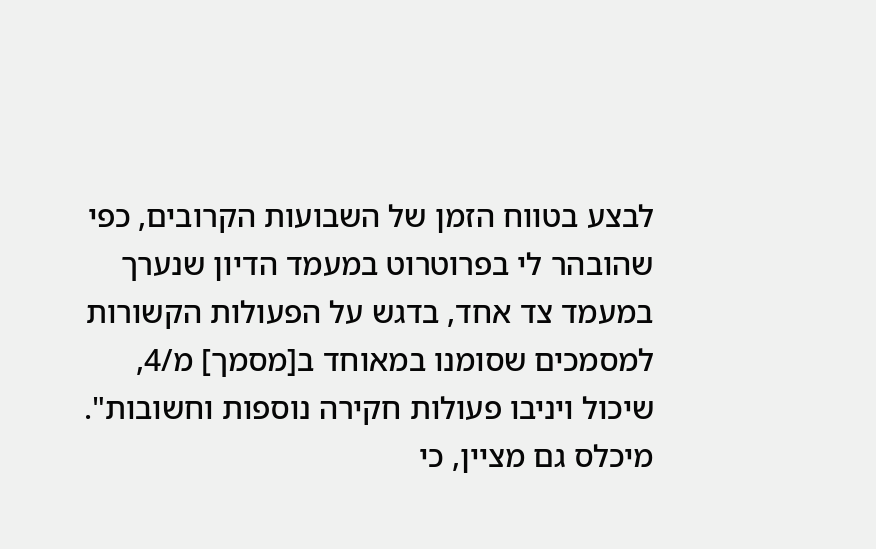לבצע בטווח הזמן של השבועות הקרובים, כפי שהובהר לי בפרוטרוט במעמד הדיון שנערך במעמד צד אחד, בדגש על הפעולות הקשורות למסמכים שסומנו במאוחד ב[מסמך] מ/4, שיכול ויניבו פעולות חקירה נוספות וחשובות". מיכלס גם מציין, כי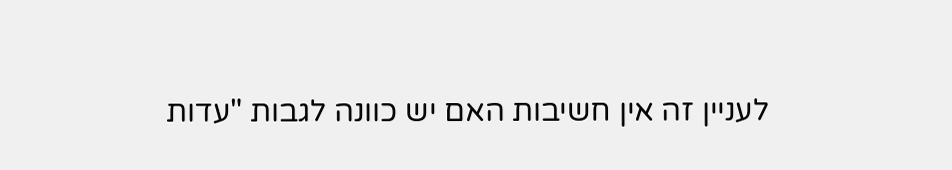לעניין זה אין חשיבות האם יש כוונה לגבות "עדות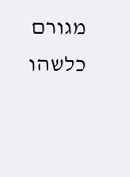מגורם כלשהו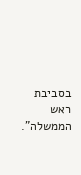בסביבת ראש הממשלה".